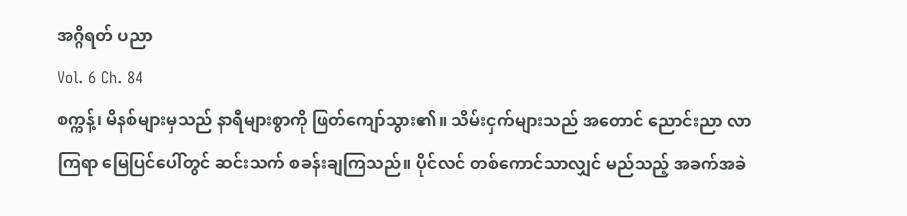အဂ္ဂိရတ် ပညာ
Vol. 6 Ch. 84
စက္ကန့်၊ မိနစ်များမှသည် နာရီများစွာကို ဖြတ်ကျော်သွား၏။ သိမ်းငှက်များသည် အတောင် ညောင်းညာ လာကြရာ မြေပြင်ပေါ်တွင် ဆင်းသက် စခန်းချကြသည်။ ပိုင်လင် တစ်ကောင်သာလျှင် မည်သည့် အခက်အခဲ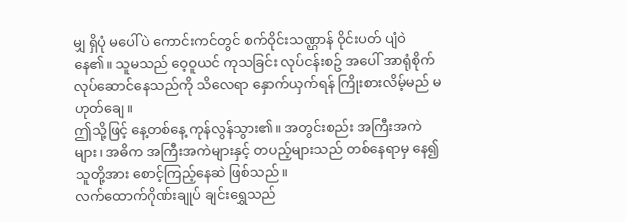မျှ ရှိပုံ မပေါ်ပဲ ကောင်းကင်တွင် စက်ဝိုင်းသဏ္ဌာန် ဝိုင်းပတ် ပျံဝဲနေ၏။ သူမသည် ဝေ့ဝူယင် ကုသခြင်း လုပ်ငန်းစဥ် အပေါ် အာရုံစိုက် လုပ်ဆောင်နေသည်ကို သိလေရာ နှောက်ယှက်ရန် ကြိုးစားလိမ့်မည် မဟုတ်ချေ။
ဤသို့ဖြင့် နေ့တစ်နေ့ ကုန်လွန်သွား၏။ အတွင်းစည်း အကြီးအကဲများ၊ အဓိက အကြီးအကဲများနှင့် တပည့်များသည် တစ်နေရာမှ နေ၍ သူတို့အား စောင့်ကြည့်နေဆဲ ဖြစ်သည်။
လက်ထောက်ဂိုဏ်းချုပ် ချင်းရွှေသည်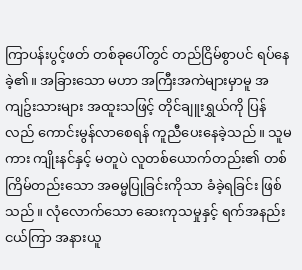ကြာပန်းပွင့်ဖတ် တစ်ခုပေါ်တွင် တည်ငြိမ်စွာပင် ရပ်နေခဲ့၏။ အခြားသော မဟာ အကြီးအကဲများမှာမူ အကျဥ်းသားများ အထူးသဖြင့် တိုင်ချူးရွှယ်ကို ပြန်လည် ကောင်းမွန်လာစေရန် ကူညီပေးနေခဲ့သည်။ သူမကား ကျိုးနင်နှင့် မတူပဲ လူတစ်ယောက်တည်း၏ တစ်ကြိမ်တည်းသော အဓမ္မပြုခြင်းကိုသာ ခံခဲ့ရခြင်း ဖြစ်သည်။ လုံလောက်သော ဆေးကုသမှုနှင့် ရက်အနည်းငယ်ကြာ အနားယူ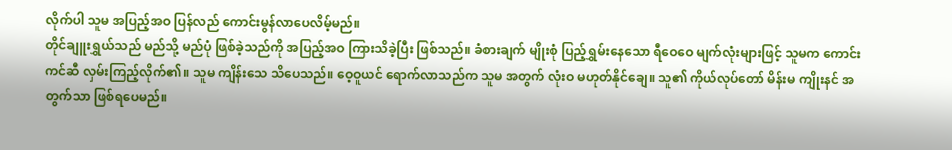လိုက်ပါ သူမ အပြည့်အဝ ပြန်လည် ကောင်းမွန်လာပေလိမ့်မည်။
တိုင်ချူးရွှယ်သည် မည်သို့ မည်ပုံ ဖြစ်ခဲ့သည်ကို အပြည့်အဝ ကြားသိခဲ့ပြီး ဖြစ်သည်။ ခံစားချက် မျိုးစုံ ပြည့်ရွှမ်းနေသော ရီဝေဝေ မျက်လုံးများဖြင့် သူမက ကောင်းကင်ဆီ လှမ်းကြည့်လိုက်၏။ သူမ ကျိန်းသေ သိပေသည်။ ဝေ့ဝူယင် ရောက်လာသည်က သူမ အတွက် လုံးဝ မဟုတ်နိုင်ချေ။ သူ၏ ကိုယ်လုပ်တော် မိန်းမ ကျိုးနင် အတွက်သာ ဖြစ်ရပေမည်။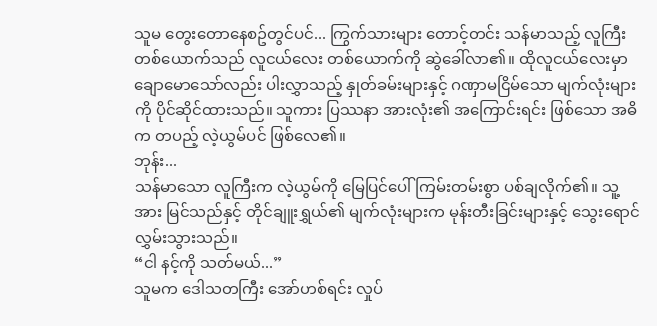သူမ တွေးတောနေစဥ်တွင်ပင်... ကြွက်သားများ တောင့်တင်း သန်မာသည့် လူကြီးတစ်ယောက်သည် လူငယ်လေး တစ်ယောက်ကို ဆွဲခေါ်လာ၏။ ထိုလူငယ်လေးမှာ ချောမောသော်လည်း ပါးလွှာသည့် နှုတ်ခမ်းများနှင့် ဂဏှာမငြိမ်သော မျက်လုံးများကို ပိုင်ဆိုင်ထားသည်။ သူကား ပြဿနာ အားလုံး၏ အကြောင်းရင်း ဖြစ်သော အဓိက တပည့် လဲ့ယွမ်ပင် ဖြစ်လေ၏။
ဘုန်း...
သန်မာသော လူကြီးက လဲ့ယွမ်ကို မြေပြင်ပေါ် ကြမ်းတမ်းစွာ ပစ်ချလိုက်၏။ သူ့အား မြင်သည်နှင့် တိုင်ချူးရွှယ်၏ မျက်လုံးများက မုန်းတီးခြင်းများနှင့် သွေးရောင် လွှမ်းသွားသည်။
“ငါ နင့်ကို သတ်မယ်...”
သူမက ဒေါသတကြီး အော်ဟစ်ရင်း လှုပ်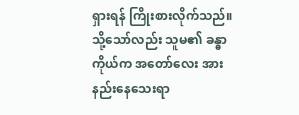ရှားရန် ကြိုးစားလိုက်သည်။ သို့သော်လည်း သူမ၏ ခန္ဓာကိုယ်က အတော်လေး အားနည်းနေသေးရာ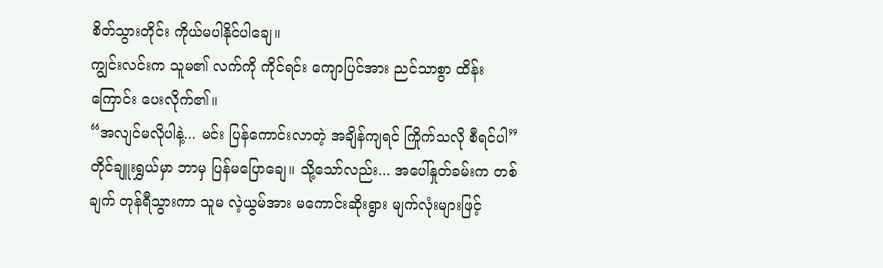စိတ်သွားတိုင်း ကိုယ်မပါနိုင်ပါချေ။
ကျွင်းလင်းက သူမ၏ လက်ကို ကိုင်ရင်း ကျောပြင်အား ညင်သာစွာ ထိန်းကြောင်း ပေးလိုက်၏။
“အလျင်မလိုပါနဲ့... မင်း ပြန်ကောင်းလာတဲ့ အချိန်ကျရင် ကြိုက်သလို စီရင်ပါ”
တိုင်ချူးရွှယ်မှာ ဘာမှ ပြန်မပြောချေ။ သို့သော်လည်း... အပေါ်နှုတ်ခမ်းက တစ်ချက် တုန်ရီသွားကာ သူမ လဲ့ယွမ်အား မကောင်းဆိုးရွား မျက်လုံးများဖြင့်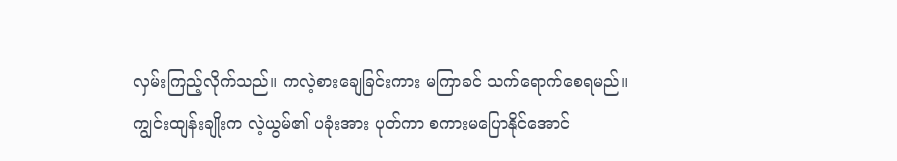လှမ်းကြည့်လိုက်သည်။ ကလဲ့စားချေခြင်းကား မကြာခင် သက်ရောက်စေရမည်။
ကျွင်းထျန်းချိုးက လဲ့ယွမ်၏ ပခုံးအား ပုတ်ကာ စကားမပြောနိုင်အောင်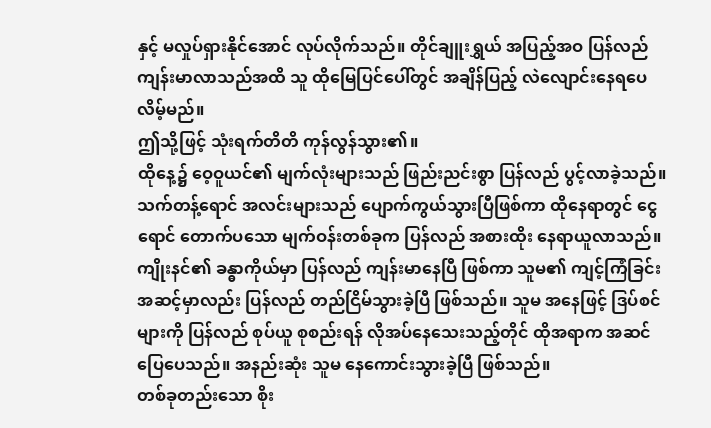နှင့် မလှုပ်ရှားနိုင်အောင် လုပ်လိုက်သည်။ တိုင်ချူးရွှယ် အပြည့်အဝ ပြန်လည် ကျန်းမာလာသည်အထိ သူ ထိုမြေပြင်ပေါ်တွင် အချိန်ပြည့် လဲလျောင်းနေရပေလိမ့်မည်။
ဤသို့ဖြင့် သုံးရက်တိတိ ကုန်လွန်သွား၏။
ထိုနေ့၌ ဝေ့ဝူယင်၏ မျက်လုံးများသည် ဖြည်းညင်းစွာ ပြန်လည် ပွင့်လာခဲ့သည်။ သက်တန့်ရောင် အလင်းများသည် ပျောက်ကွယ်သွားပြီဖြစ်ကာ ထိုနေရာတွင် ငွေရောင် တောက်ပသော မျက်ဝန်းတစ်ခုက ပြန်လည် အစားထိုး နေရာယူလာသည်။
ကျိုးနင်၏ ခန္ဓာကိုယ်မှာ ပြန်လည် ကျန်းမာနေပြီ ဖြစ်ကာ သူမ၏ ကျင့်ကြံခြင်း အဆင့်မှာလည်း ပြန်လည် တည်ငြိမ်သွားခဲ့ပြီ ဖြစ်သည်။ သူမ အနေဖြင့် ဒြပ်စင်များကို ပြန်လည် စုပ်ယူ စုစည်းရန် လိုအပ်နေသေးသည့်တိုင် ထိုအရာက အဆင်ပြေပေသည်။ အနည်းဆုံး သူမ နေကောင်းသွားခဲ့ပြီ ဖြစ်သည်။
တစ်ခုတည်းသော စိုး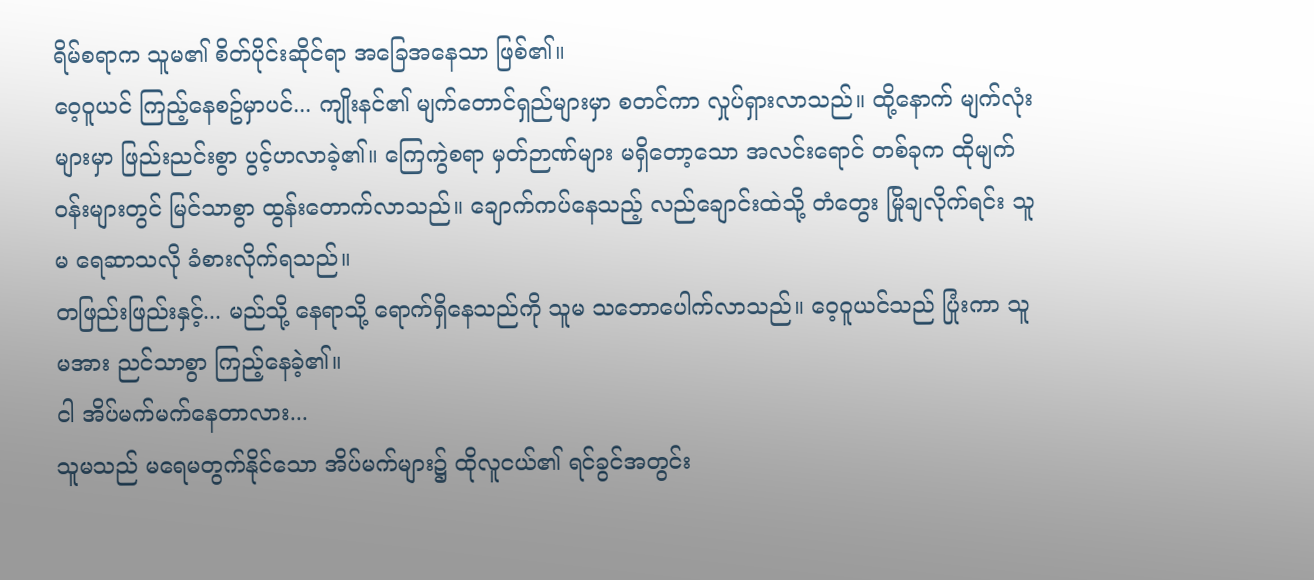ရိမ်စရာက သူမ၏ စိတ်ပိုင်းဆိုင်ရာ အခြေအနေသာ ဖြစ်၏။
ဝေ့ဝူယင် ကြည့်နေစဥ်မှာပင်... ကျိုးနင်၏ မျက်တောင်ရှည်များမှာ စတင်ကာ လှုပ်ရှားလာသည်။ ထို့နောက် မျက်လုံးများမှာ ဖြည်းညင်းစွာ ပွင့်ဟလာခဲ့၏။ ကြေကွဲစရာ မှတ်ဉာဏ်များ မရှိတော့သော အလင်းရောင် တစ်ခုက ထိုမျက်ဝန်းများတွင် မြင်သာစွာ ထွန်းတောက်လာသည်။ ချောက်ကပ်နေသည့် လည်ချောင်းထဲသို့ တံတွေး မြိုချလိုက်ရင်း သူမ ရေဆာသလို ခံစားလိုက်ရသည်။
တဖြည်းဖြည်းနှင့်... မည်သို့ နေရာသို့ ရောက်ရှိနေသည်ကို သူမ သဘောပေါက်လာသည်။ ဝေ့ဝူယင်သည် ပြုံးကာ သူမအား ညင်သာစွာ ကြည့်နေခဲ့၏။
ငါ အိပ်မက်မက်နေတာလား...
သူမသည် မရေမတွက်နိုင်သော အိပ်မက်များ၌ ထိုလူငယ်၏ ရင်ခွင်အတွင်း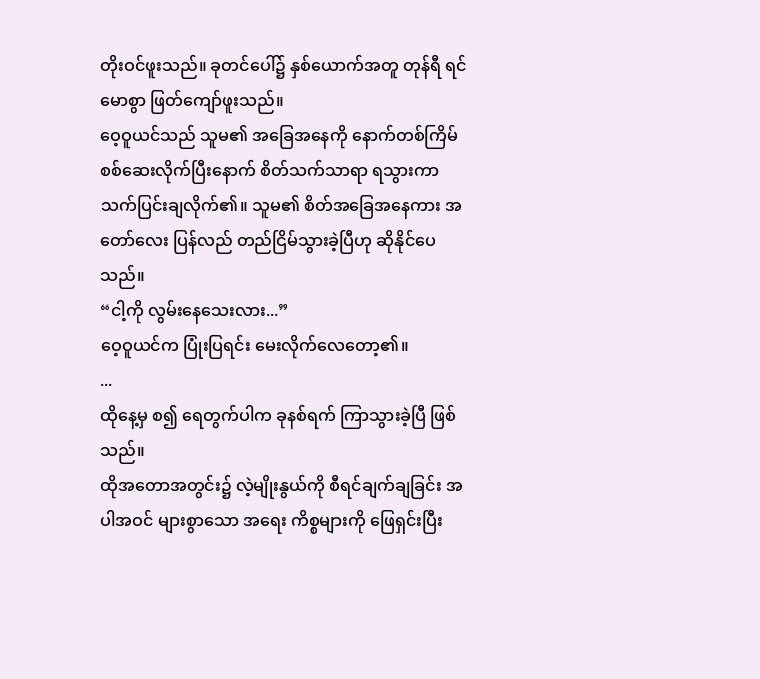တိုးဝင်ဖူးသည်။ ခုတင်ပေါ်၌ နှစ်ယောက်အတူ တုန်ရီ ရင်မောစွာ ဖြတ်ကျော်ဖူးသည်။
ဝေ့ဝူယင်သည် သူမ၏ အခြေအနေကို နောက်တစ်ကြိမ် စစ်ဆေးလိုက်ပြီးနောက် စိတ်သက်သာရာ ရသွားကာ သက်ပြင်းချလိုက်၏။ သူမ၏ စိတ်အခြေအနေကား အတော်လေး ပြန်လည် တည်ငြိမ်သွားခဲ့ပြီဟု ဆိုနိုင်ပေသည်။
“ငါ့ကို လွမ်းနေသေးလား...”
ဝေ့ဝူယင်က ပြုံးပြရင်း မေးလိုက်လေတော့၏။
...
ထိုနေ့မှ စ၍ ရေတွက်ပါက ခုနစ်ရက် ကြာသွားခဲ့ပြီ ဖြစ်သည်။
ထိုအတောအတွင်း၌ လဲ့မျိုးနွယ်ကို စီရင်ချက်ချခြင်း အပါအဝင် များစွာသော အရေး ကိစ္စများကို ဖြေရှင်းပြီး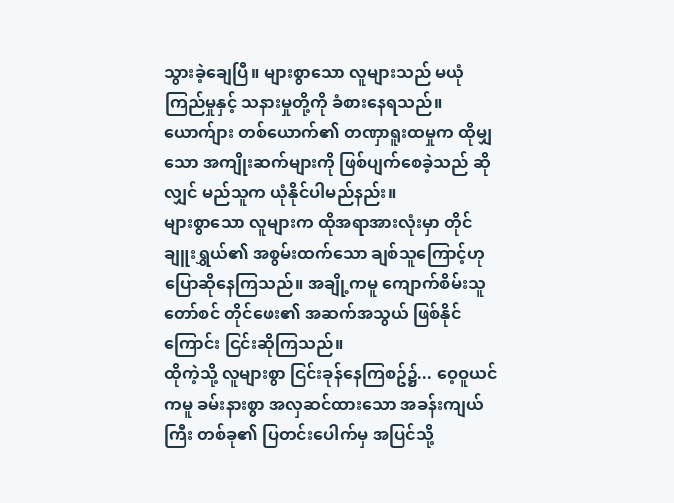သွားခဲ့ချေပြီ။ များစွာသော လူများသည် မယုံကြည်မှုနှင့် သနားမှုတို့ကို ခံစားနေရသည်။ ယောက်ျား တစ်ယောက်၏ တဏှာရူးထမှုက ထိုမျှသော အကျိုးဆက်များကို ဖြစ်ပျက်စေခဲ့သည် ဆိုလျှင် မည်သူက ယုံနိုင်ပါမည်နည်း။
များစွာသော လူများက ထိုအရာအားလုံးမှာ တိုင်ချူးရွှယ်၏ အစွမ်းထက်သော ချစ်သူကြောင့်ဟု ပြောဆိုနေကြသည်။ အချို့ကမူ ကျောက်စိမ်းသူတော်စင် တိုင်ဖေး၏ အဆက်အသွယ် ဖြစ်နိုင်ကြောင်း ငြင်းဆိုကြသည်။
ထိုကဲ့သို့ လူများစွာ ငြင်းခုန်နေကြစဥ်၌... ဝေ့ဝူယင်ကမူ ခမ်းနားစွာ အလှဆင်ထားသော အခန်းကျယ်ကြီး တစ်ခု၏ ပြတင်းပေါက်မှ အပြင်သို့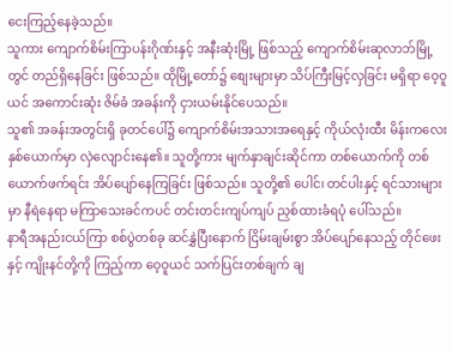ငေးကြည့်နေခဲ့သည်။
သူကား ကျောက်စိမ်းကြာပန်းဂိုဏ်းနှင့် အနီးဆုံးမြို့ ဖြစ်သည့် ကျောက်စိမ်းဆုလာဘ်မြို့တွင် တည်ရှိနေခြင်း ဖြစ်သည်။ ထိုမြို့တော်၌ စျေးများမှာ သိပ်ကြီးမြင့်လှခြင်း မရှိရာ ဝေ့ဝူယင် အကောင်းဆုံး ဇိမ်ခံ အခန်းကို ငှားယမ်းနိုင်ပေသည်။
သူ၏ အခန်းအတွင်းရှိ ခုတင်ပေါ်၌ ကျောက်စိမ်းအသားအရေနှင့် ကိုယ်လုံးထီး မိန်းကလေး နှစ်ယောက်မှာ လှဲလျောင်းနေ၏။ သူတို့ကား မျက်နှာချင်းဆိုင်ကာ တစ်ယောက်ကို တစ်ယောက်ဖက်ရင်း အိပ်ပျော်နေကြခြင်း ဖြစ်သည်။ သူတို့၏ ပေါင်၊ တင်ပါးနှင့် ရင်သားများမှာ နီရဲနေရာ မကြာသေးခင်ကပင် တင်းတင်းကျပ်ကျပ် ညှစ်ထားခံရပုံ ပေါ်သည်။
နာရီအနည်းငယ်ကြာ စစ်ပွဲတစ်ခု ဆင်နွှဲပြီးနောက် ငြိမ်းချမ်းစွာ အိပ်ပျော်နေသည့် တိုင်ဖေးနှင့် ကျိုးနင်တို့ကို ကြည့်ကာ ဝေ့ဝူယင် သက်ပြင်းတစ်ချက် ချ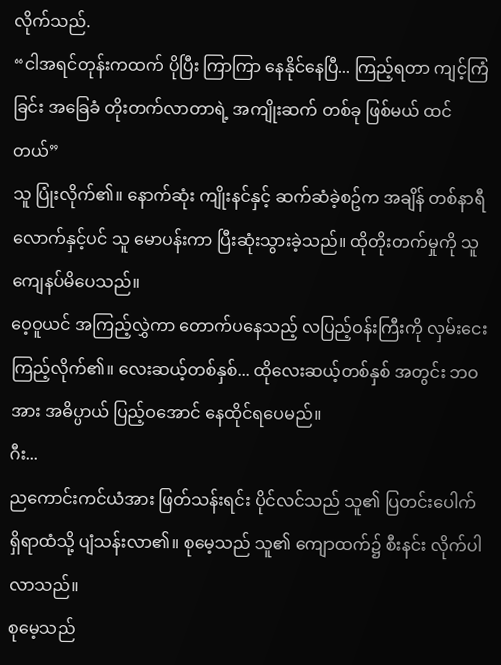လိုက်သည်.
“ငါအရင်တုန်းကထက် ပိုပြီး ကြာကြာ နေနိုင်နေပြီ... ကြည့်ရတာ ကျင့်ကြံခြင်း အခြေခံ တိုးတက်လာတာရဲ့ အကျိုးဆက် တစ်ခု ဖြစ်မယ် ထင်တယ်”
သူ ပြုံးလိုက်၏။ နောက်ဆုံး ကျိုးနင်နှင့် ဆက်ဆံခဲ့စဥ်က အချိန် တစ်နာရီလောက်နှင့်ပင် သူ မောပန်းကာ ပြီးဆုံးသွားခဲ့သည်။ ထိုတိုးတက်မှုကို သူ ကျေနပ်မိပေသည်။
ဝေ့ဝူယင် အကြည့်လွှဲကာ တောက်ပနေသည့် လပြည့်ဝန်းကြီးကို လှမ်းငေးကြည့်လိုက်၏။ လေးဆယ့်တစ်နှစ်... ထိုလေးဆယ့်တစ်နှစ် အတွင်း ဘဝအား အဓိပ္ပာယ် ပြည့်ဝအောင် နေထိုင်ရပေမည်။
ဂီး...
ညကောင်းကင်ယံအား ဖြတ်သန်းရင်း ပိုင်လင်သည် သူ၏ ပြတင်းပေါက် ရှိရာထံသို့ ပျံသန်းလာ၏။ စုမေ့သည် သူ၏ ကျောထက်၌ စီးနင်း လိုက်ပါလာသည်။
စုမေ့သည်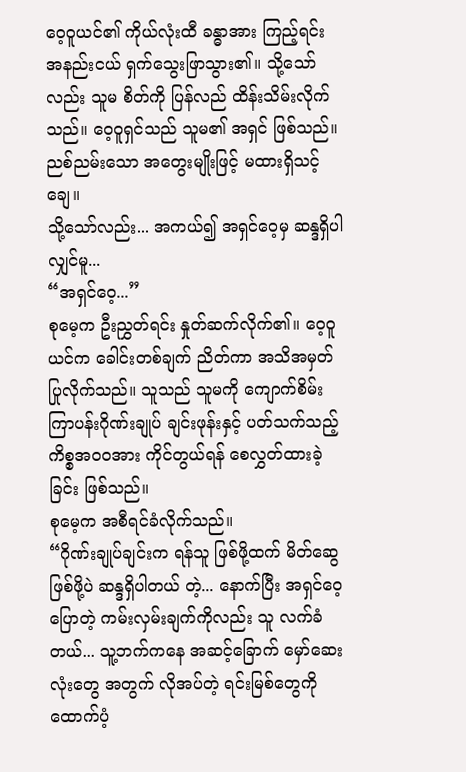ဝေ့ဝူယင်၏ ကိုယ်လုံးထီ ခန္ဓာအား ကြည့်ရင်း အနည်းငယ် ရှက်သွေးဖြာသွား၏။ သို့သော်လည်း သူမ စိတ်ကို ပြန်လည် ထိန်းသိမ်းလိုက်သည်။ ဝေ့ဝူရှင်သည် သူမ၏ အရှင် ဖြစ်သည်။ ညစ်ညမ်းသော အတွေးမျိုးဖြင့် မထားရှိသင့်ချေ။
သို့သော်လည်း... အကယ်၍ အရှင်ဝေ့မှ ဆန္ဒရှိပါလျှင်မူ...
“အရှင်ဝေ့...”
စုမေ့က ဦးညွှတ်ရင်း နှုတ်ဆက်လိုက်၏။ ဝေ့ဝူယင်က ခေါင်းတစ်ချက် ညိတ်ကာ အသိအမှတ် ပြုလိုက်သည်။ သူသည် သူမကို ကျောက်စိမ်းကြာပန်းဂိုဏ်းချုပ် ချင်းဖုန်းနှင့် ပတ်သက်သည့် ကိစ္စအဝဝအား ကိုင်တွယ်ရန် စေလွှတ်ထားခဲ့ခြင်း ဖြစ်သည်။
စုမေ့က အစီရင်ခံလိုက်သည်။
“ဂိုဏ်းချုပ်ချင်းက ရန်သူ ဖြစ်ဖို့ထက် မိတ်ဆွေ ဖြစ်ဖို့ပဲ ဆန္ဒရှိပါတယ် တဲ့... နောက်ပြီး အရှင်ဝေ့ ပြောတဲ့ ကမ်းလှမ်းချက်ကိုလည်း သူ လက်ခံတယ်... သူ့ဘက်ကနေ အဆင့်ခြောက် မှော်ဆေးလုံးတွေ အတွက် လိုအပ်တဲ့ ရင်းမြစ်တွေကို ထောက်ပံ့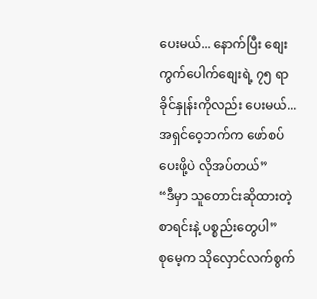ပေးမယ်... နောက်ပြီး စျေးကွက်ပေါက်စျေးရဲ့ ၇၅ ရာခိုင်နှုန်းကိုလည်း ပေးမယ်... အရှင်ဝေ့ဘက်က ဖော်စပ်ပေးဖို့ပဲ လိုအပ်တယ်”
“ဒီမှာ သူတောင်းဆိုထားတဲ့ စာရင်းနဲ့ ပစ္စည်းတွေပါ”
စုမေ့က သိုလှောင်လက်စွက်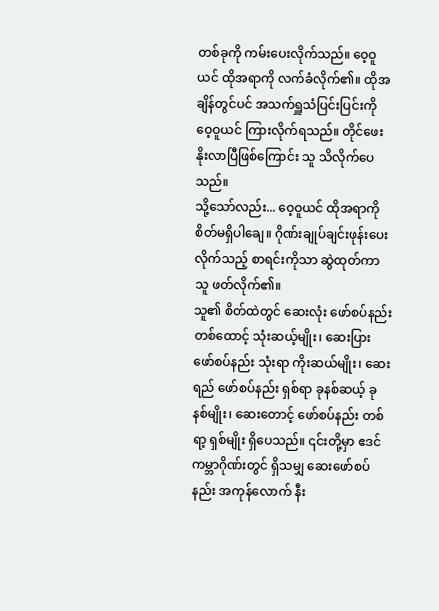တစ်ခုကို ကမ်းပေးလိုက်သည်။ ဝေ့ဝူယင် ထိုအရာကို လက်ခံလိုက်၏။ ထိုအချိန်တွင်ပင် အသက်ရှူသံပြင်းပြင်းကို ဝေ့ဝူယင် ကြားလိုက်ရသည်။ တိုင်ဖေး နိုးလာပြီဖြစ်ကြောင်း သူ သိလိုက်ပေသည်။
သို့သော်လည်း... ဝေ့ဝူယင် ထိုအရာကို စိတ်မရှိပါချေ။ ဂိုဏ်းချုပ်ချင်းဖုန်းပေးလိုက်သည့် စာရင်းကိုသာ ဆွဲထုတ်ကာ သူ ဖတ်လိုက်၏။
သူ၏ စိတ်ထဲတွင် ဆေးလုံး ဖော်စပ်နည်း တစ်ထောင့် သုံးဆယ့်မျိုး၊ ဆေးပြား ဖော်စပ်နည်း သုံးရာ ကိုးဆယ်မျိုး၊ ဆေးရည် ဖော်စပ်နည်း ရှစ်ရာ ခုနစ်ဆယ့် ခုနစ်မျိုး၊ ဆေးတောင့် ဖော်စပ်နည်း တစ်ရာ့ ရှစ်မျိုး ရှိပေသည်။ ၎င်းတို့မှာ ဧဒင်ကမ္ဘာဂိုဏ်းတွင် ရှိသမျှ ဆေးဖော်စပ်နည်း အကုန်လောက် နီး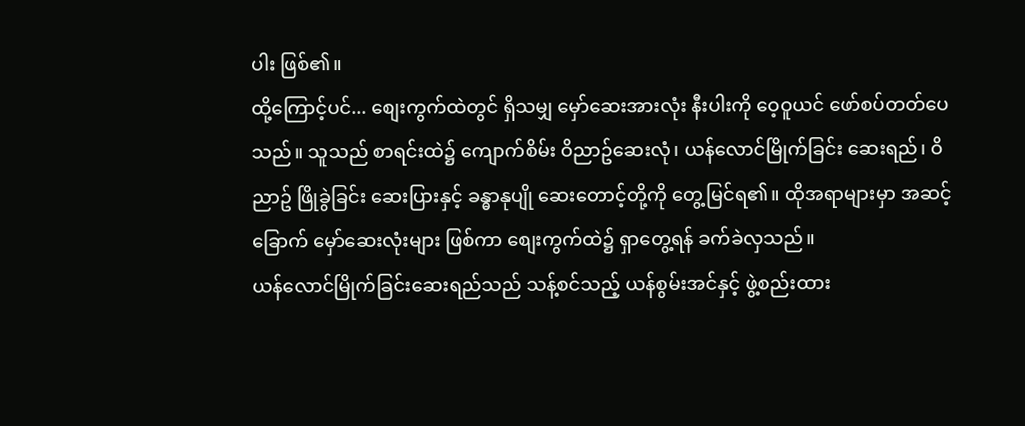ပါး ဖြစ်၏။
ထို့ကြောင့်ပင်... စျေးကွက်ထဲတွင် ရှိသမျှ မှော်ဆေးအားလုံး နီးပါးကို ဝေ့ဝူယင် ဖော်စပ်တတ်ပေသည်။ သူသည် စာရင်းထဲ၌ ကျောက်စိမ်း ဝိညာဥ်ဆေးလုံ၊ ယန်လောင်မြိုက်ခြင်း ဆေးရည်၊ ဝိညာဥ် ဖြိုခွဲခြင်း ဆေးပြားနှင့် ခန္ဓာနုပျို ဆေးတောင့်တို့ကို တွေ့မြင်ရ၏။ ထိုအရာများမှာ အဆင့်ခြောက် မှော်ဆေးလုံးများ ဖြစ်ကာ စျေးကွက်ထဲ၌ ရှာတွေ့ရန် ခက်ခဲလှသည်။
ယန်လောင်မြိုက်ခြင်းဆေးရည်သည် သန့်စင်သည့် ယန်စွမ်းအင်နှင့် ဖွဲ့စည်းထား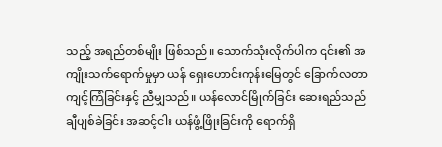သည့် အရည်တစ်မျိုး ဖြစ်သည်။ သောက်သုံးလိုက်ပါက ၎င်း၏ အကျိုးသက်ရောက်မှုမှာ ယန် ရှေးဟောင်းကုန်းမြေတွင် ခြောက်လတာ ကျင့်ကြံခြင်းနှင့် ညီမျှသည်။ ယန်လောင်မြိုက်ခြင်း ဆေးရည်သည် ချီပျစ်ခဲခြင်း အဆင့်ငါး ယန်ဖွံ့ဖြိုးခြင်းကို ရောက်ရှိ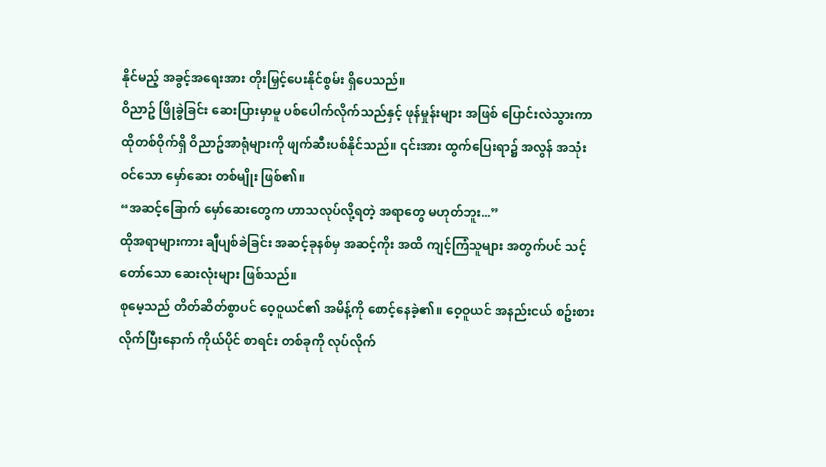နိုင်မည့် အခွင့်အရေးအား တိုးမြှင့်ပေးနိုင်စွမ်း ရှိပေသည်။
ဝိညာဥ် ဖြိုခွဲခြင်း ဆေးပြားမှာမူ ပစ်ပေါက်လိုက်သည်နှင့် ဖုန်မှုန်းများ အဖြစ် ပြောင်းလဲသွားကာ ထိုတစ်ဝိုက်ရှိ ဝိညာဥ်အာရုံများကို ဖျက်ဆီးပစ်နိုင်သည်။ ၎င်းအား ထွက်ပြေးရာ၌ အလွန် အသုံးဝင်သော မှော်ဆေး တစ်မျိုး ဖြစ်၏။
“အဆင့်ခြောက် မှော်ဆေးတွေက ဟာသလုပ်လို့ရတဲ့ အရာတွေ မဟုတ်ဘူး...”
ထိုအရာများကား ချီပျစ်ခဲခြင်း အဆင့်ခုနစ်မှ အဆင့်ကိုး အထိ ကျင့်ကြံသူများ အတွက်ပင် သင့်တော်သော ဆေးလုံးများ ဖြစ်သည်။
စုမေ့သည် တိတ်ဆိတ်စွာပင် ဝေ့ဝူယင်၏ အမိန့်ကို စောင့်နေခဲ့၏။ ဝေ့ဝူယင် အနည်းငယ် စဥ်းစားလိုက်ပြီးနောက် ကိုယ်ပိုင် စာရင်း တစ်ခုကို လုပ်လိုက်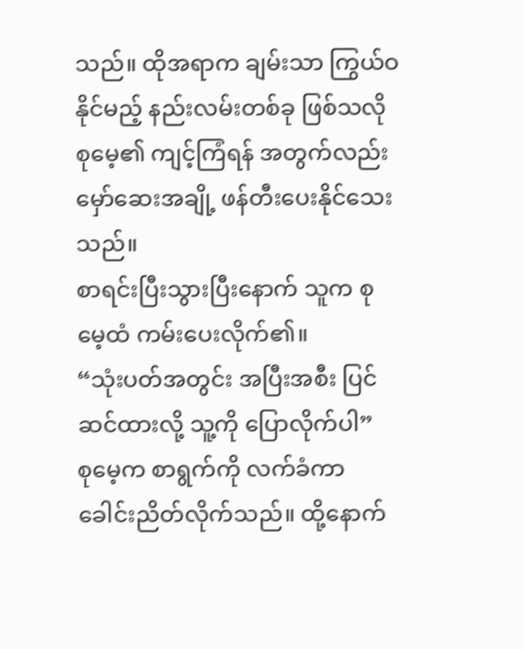သည်။ ထိုအရာက ချမ်းသာ ကြွယ်ဝနိုင်မည့် နည်းလမ်းတစ်ခု ဖြစ်သလို စုမေ့၏ ကျင့်ကြံရန် အတွက်လည်း မှော်ဆေးအချို့ ဖန်တီးပေးနိုင်သေးသည်။
စာရင်းပြီးသွားပြီးနောက် သူက စုမေ့ထံ ကမ်းပေးလိုက်၏။
“သုံးပတ်အတွင်း အပြီးအစီး ပြင်ဆင်ထားလို့ သူ့ကို ပြောလိုက်ပါ”
စုမေ့က စာရွက်ကို လက်ခံကာ ခေါင်းညိတ်လိုက်သည်။ ထို့နောက်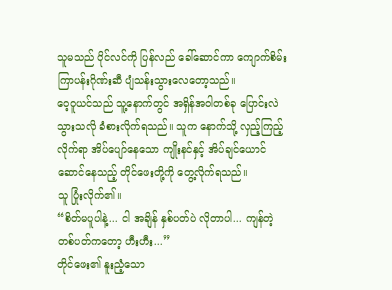သူမသည် ပိုင်လင်ကို ပြန်လည် ခေါ်ဆောင်ကာ ကျောက်စိမ်းကြာပန်းဂိုဏ်းဆီ ပျံသန်းသွားလေတော့သည်။
ဝေ့ဝူယင်သည် သူ့နောက်တွင် အရှိန်အဝါတစ်ခု ပြောင်းလဲသွားသလို ခံစားလိုက်ရသည်။ သူက နောက်သို့ လှည့်ကြည့်လိုက်ရာ အိပ်ပျော်နေသော ကျိုးနင်နှင့် အိပ်ချင်ယောင်ဆောင်နေသည့် တိုင်ဖေးတို့ကို တွေ့လိုက်ရသည်။
သူ ပြုံးလိုက်၏။
“စိတ်မပူပါနဲ့... ငါ အချိန် နှစ်ပတ်ပဲ လိုတာပါ... ကျန်တဲ့ တစ်ပတ်ကတော့ ဟီးဟီး...”
တိုင်ဖေး၏ နူးညံ့သော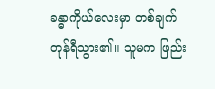ခန္ဓာကိုယ်လေးမှာ တစ်ချက် တုန်ရီသွား၏။ သူမက ဖြည်း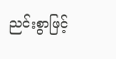ညင်းစွာဖြင့်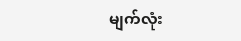မျက်လုံး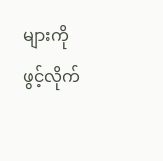များကို ဖွင့်လိုက်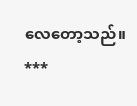လေတော့သည်။
***